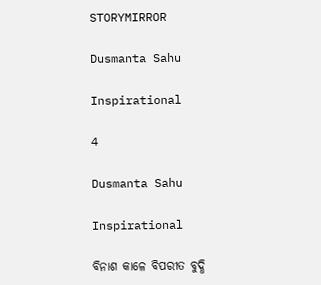STORYMIRROR

Dusmanta Sahu

Inspirational

4

Dusmanta Sahu

Inspirational

ବିନାଶ କାଳେ ବିପରୀତ ବୁଦ୍ଧି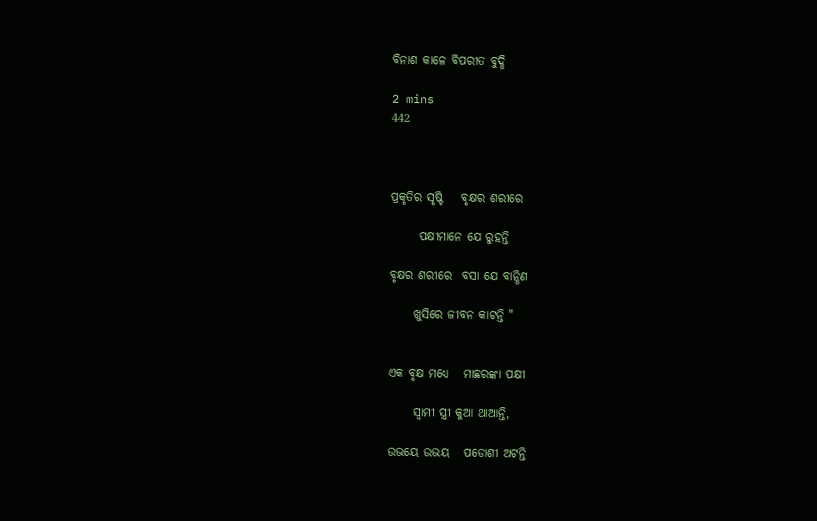ବିନାଶ କାଳେ ବିପରୀତ ବୁଦ୍ଧି

2 mins
442



ପ୍ରକୃତିର ସୃଷ୍ଟି    ବୃକ୍ଷର ଶରୀରେ

      ପକ୍ଷୀମାନେ ଯେ ରୁହନ୍ତି

ବୃକ୍ଷର ଶରୀରେ  ବସା ଯେ ବାନ୍ଧିଣ

     ଖୁସିରେ ଜୀବନ କାଟନ୍ତି "


ଏକ ବୃକ୍ଷ ମଧ୍ୟେ   ମାଛରଙ୍କା ପକ୍ଷୀ

     ସ୍ଵାମୀ ସ୍ତ୍ରୀ କୁଆ ଥାଆନ୍ତି,

ଉଭୟେ ଉଭୟ   ପଡୋଶୀ ଅଟନ୍ତି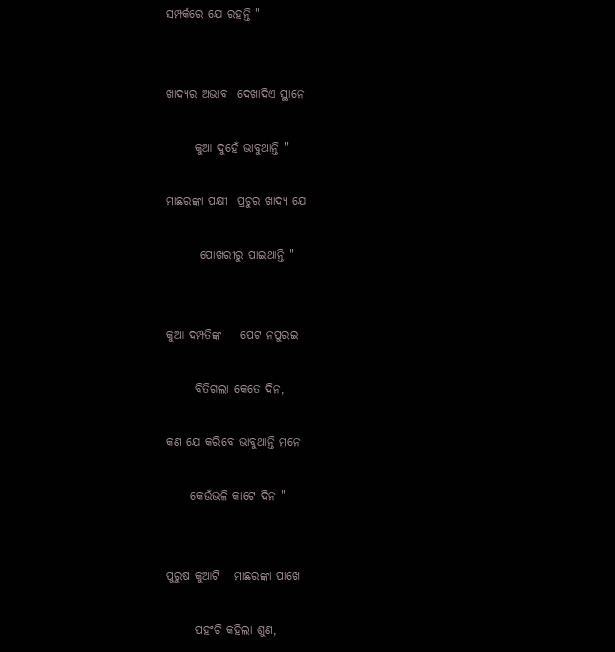ସମ୍ପର୍କରେ ଯେ ରହନ୍ତି "


ଖାଦ୍ୟର ଅଭାବ  ଦେଖାଦିଏ ସ୍ଥାନେ

      କୁଆ ଦୁହେଁ ଭାବୁଥାନ୍ତି "

ମାଛରଙ୍କା ପକ୍ଷୀ  ପ୍ରଚୁର ଖାଦ୍ୟ ଯେ

       ପୋଖରୀରୁ ପାଇଥାନ୍ତି "


କୁଆ ଦମ୍ପତିଙ୍କ    ପେଟ ନପୁରଇ

      ବିତିଗଲା କେତେ ଦିନ,

କଣ ଯେ କରିବେ ଭାବୁଥାନ୍ତି ମନେ

     କେଉଁଭଳି କାଟେ ଦିନ "


ପୁରୁଷ କୁଆଟି   ମାଛରଙ୍କା ପାଖେ

      ପହଂଚି କହିଲା ଶୁଣ,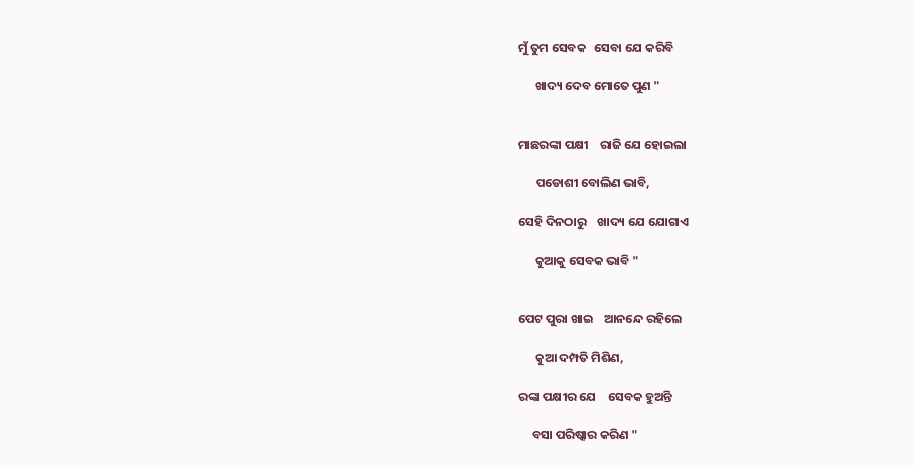ମୁଁ ତୁମ ସେବକ   ସେବା ଯେ କରିବି

      ଖାଦ୍ୟ ଦେବ ମୋତେ ପୁଣ "


ମାଛରଙ୍କା ପକ୍ଷୀ    ରାଜି ଯେ ହୋଇଲା

      ପଡୋଶୀ ବୋଲିଣ ଭାବି,

ସେହି ଦିନଠାରୁ    ଖାଦ୍ୟ ଯେ ଯୋଗାଏ

      କୁଆକୁ ସେବକ ଭାବି "


ପେଟ ପୁରା ଖାଇ    ଆନନ୍ଦେ ରହିଲେ

      କୁଆ ଦମ୍ପତି ମିଶିଣ,

ରଙ୍କା ପକ୍ଷୀର ଯେ    ସେବକ ହୁଅନ୍ତି

     ବସା ପରିଷ୍କାର କରିଣ "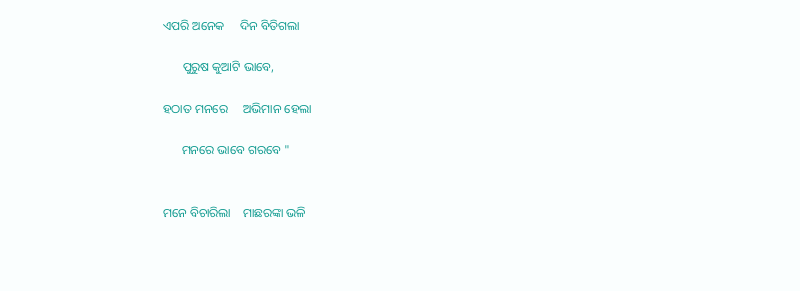ଏପରି ଅନେକ     ଦିନ ବିତିଗଲା

      ପୁରୁଷ କୁଆଟି ଭାବେ,

ହଠାତ ମନରେ     ଅଭିମାନ ହେଲା

      ମନରେ ଭାବେ ଗରବେ "


ମନେ ବିଚାରିଲା    ମାଛରଙ୍କା ଭଳି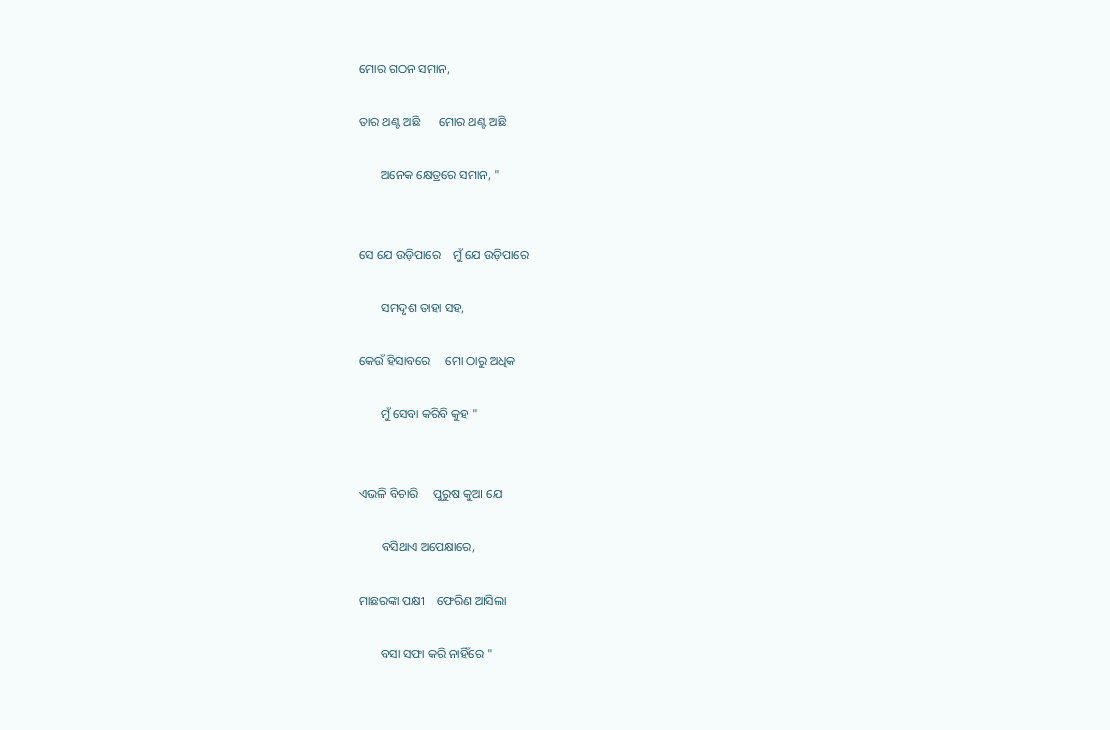ମୋର ଗଠନ ସମାନ,

ତାର ଥଣ୍ଟ ଅଛି      ମୋର ଥଣ୍ଟ ଅଛି

       ଅନେକ କ୍ଷେତ୍ରରେ ସମାନ, "


ସେ ଯେ ଉଡ଼ିପାରେ    ମୁଁ ଯେ ଉଡ଼ିପାରେ

       ସମଦୃଶ ତାହା ସହ,

କେଉଁ ହିସାବରେ     ମୋ ଠାରୁ ଅଧିକ

       ମୁଁ ସେବା କରିବି କୁହ "


ଏଭଳି ବିଚାରି     ପୁରୁଷ କୁଆ ଯେ

       ବସିଥାଏ ଅପେକ୍ଷାରେ,

ମାଛରଙ୍କା ପକ୍ଷୀ    ଫେରିଣ ଆସିଲା

       ବସା ସଫା କରି ନାହିଁରେ "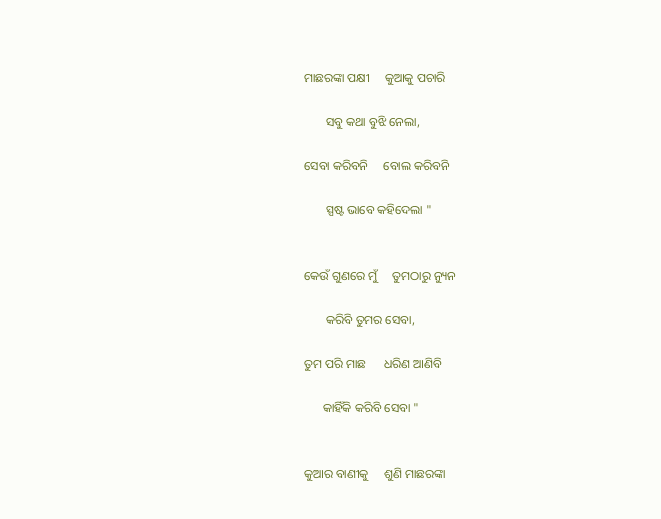ମାଛରଙ୍କା ପକ୍ଷୀ     କୁଆକୁ ପଚାରି

       ସବୁ କଥା ବୁଝି ନେଲା,

ସେବା କରିବନି     ବୋଲ କରିବନି

       ସ୍ପଷ୍ଟ ଭାବେ କହିଦେଲା "


କେଉଁ ଗୁଣରେ ମୁଁ     ତୁମଠାରୁ ନ୍ୟୁନ

       କରିବି ତୁମର ସେବା,

ତୁମ ପରି ମାଛ      ଧରିଣ ଆଣିବି

      କାହିଁକି କରିବି ସେବା "


କୁଆର ବାଣୀକୁ     ଶୁଣି ମାଛରଙ୍କା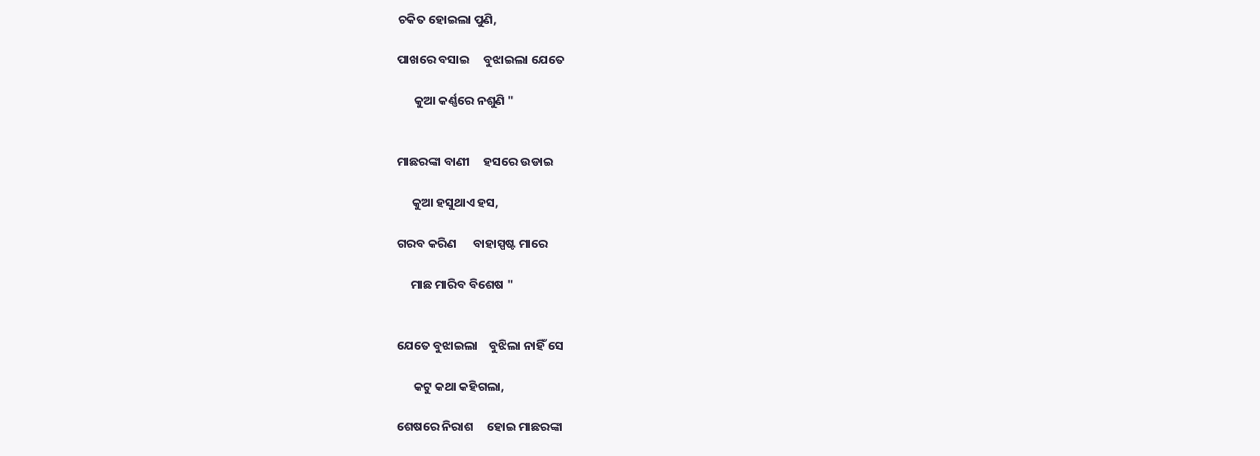ଚକିତ ହୋଇଲା ପୁଣି,

ପାଖରେ ବସାଇ     ବୁଝାଇଲା ଯେତେ

      କୁଆ କର୍ଣ୍ଣରେ ନଶୁଣି "


ମାଛରଙ୍କା ବାଣୀ     ହସରେ ଉଡାଇ

     କୁଆ ହସୁଥାଏ ହସ,

ଗରବ କରିଣ      ବାହାସ୍ପଷ୍ଟ ମାରେ

     ମାଛ ମାରିବ ବିଶେଷ "


ଯେତେ ବୁଝାଇଲା    ବୁଝିଲା ନାହିଁ ସେ

      କଟୁ କଥା କହିଗଲା,

ଶେଷରେ ନିରାଶ     ହୋଇ ମାଛରଙ୍କା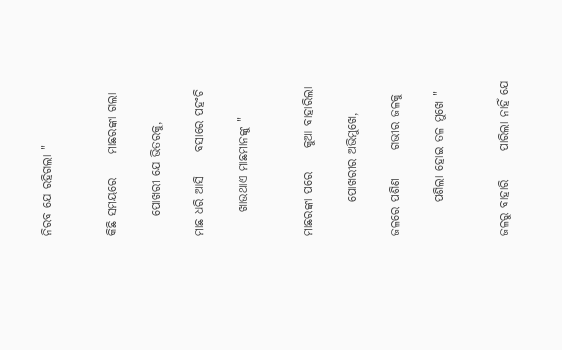ନିରବ ଯେ ରହିଗଲା "


କିଛି ସମୟରେ     ମାଛରଙ୍କା ଗଲା

    ପୋଖରୀ ଯେ ଭିତରକୁ,

ମାଛ ଧରି ଆସି     ବସାରେ ପହଂଚି

     ଖାଉଥାଏ ମାଛମାନଙ୍କୁ "


ମାଛରଙ୍କା ପରେ     କୁଆ ବାହାରିଲା

       ପୋଖରୀର ଅଭିମୁଖେ,

ଜଳରେ ପଶିଣ      ଗଭୀର ଜଳକୁ

       ପଶିଲା ହୋଇ ତଳ ମୁଖେ "


ଜଳରୁ ବାହାରି      ପାରିଲା ନାହିଁ ଯେ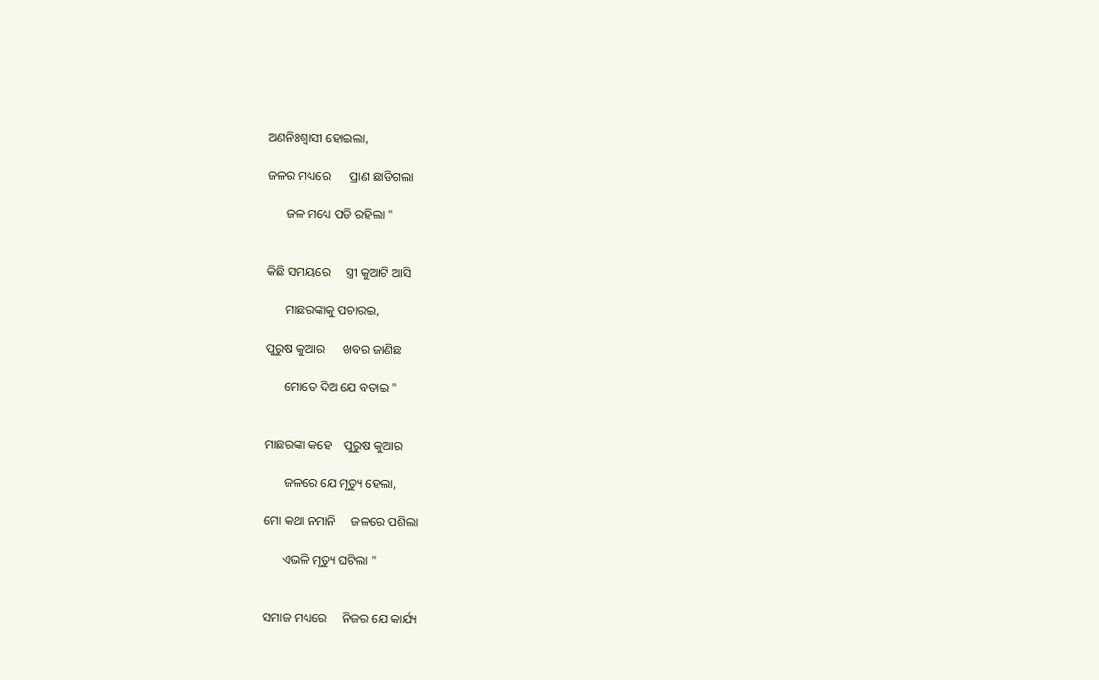ଅଣନିଃଶ୍ୱାସୀ ହୋଇଲା,

ଜଳର ମଧ୍ୟରେ      ପ୍ରାଣ ଛାଡିଗଲା

      ଜଳ ମଧ୍ୟେ ପଡି ରହିଲା "


କିଛି ସମୟରେ     ସ୍ତ୍ରୀ କୁଆଟି ଆସି

      ମାଛରଙ୍କାକୁ ପଚାରଇ,

ପୁରୁଷ କୁଆର      ଖବର ଜାଣିଛ

      ମୋତେ ଦିଅ ଯେ ବତାଇ "


ମାଛରଙ୍କା କହେ    ପୁରୁଷ କୁଆର

      ଜଳରେ ଯେ ମୃତ୍ୟୁ ହେଲା,

ମୋ କଥା ନମାନି     ଜଳରେ ପଶିଲା

      ଏଭଳି ମୃତ୍ୟୁ ଘଟିଲା "


ସମାଜ ମଧ୍ୟରେ     ନିଜର ଯେ କାର୍ଯ୍ୟ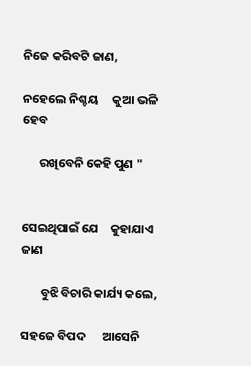ନିଜେ କରିବଟି ଜାଣ,

ନହେଲେ ନିଶ୍ଚୟ     କୁଆ ଭଳି ହେବ

      ରଖିବେନି କେହି ପୁଣ "


ସେଇଥିପାଇଁ ଯେ    କୁହାଯାଏ ଜାଣ

       ବୁଝି ବିଚାରି କାର୍ଯ୍ୟ କଲେ,

ସହଜେ ବିପଦ      ଆସେନି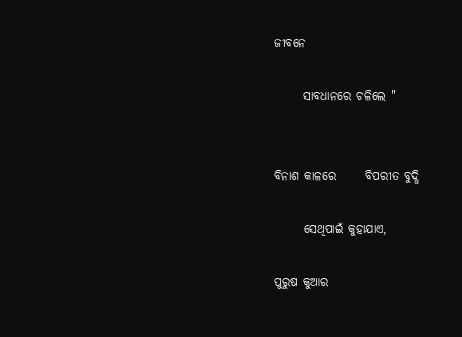ଜୀବନେ

      ସାବଧାନରେ ଚଳିଲେ "


ବିନାଶ କାଳରେ      ବିପରୀତ ବୁଦ୍ଧି

      ସେଥିପାଇଁ କୁହାଯାଏ,

ପୁରୁଷ କୁଆର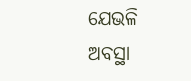ଯେଭଳି ଅବସ୍ଥା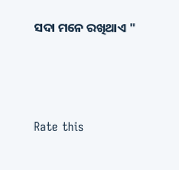ସଦା ମନେ ରଖିଥାଏ "



Rate this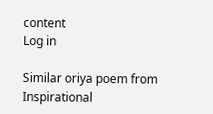content
Log in

Similar oriya poem from Inspirational